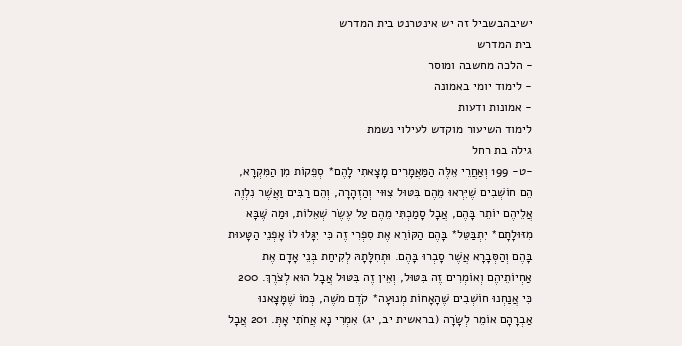ישיבהבשביל זה יש אינטרנט בית המדרש
בית המדרש
- הלכה מחשבה ומוסר
- לימוד יומי באמונה
- אמונות ודעות
לימוד השיעור מוקדש לעילוי נשמת
גילה בת רחל
-ט- 199 וְאַחֲרֵי אֵלֶּה הַמַּאֲמָרִים מָצָאתִי לָהֶם* סְפֵקוֹת מִן הַמִּקְרָא, הֵם חוֹשְׁבִים שֶׁיִּרְאוּ מֵהֶם בִּטּוּל צִוּוּי וְהַזְהָרָה, וְהֵם רַבִּים וַאֲשֶׁר נִלְוֶה אֲלֵיהֶם יוֹתֵר בָּהֶם, אֲבָל סָמַכְתִּי מֵהֶם עַל עֶשֶׂר שְׁאֵלוֹת, וּמַה שֶּׁבָּא מִזּוּלָתָם* יִתְבַּטֵּל* בָּהֶם הַקּוֹרֵא אֶת סִפְרִי זֶה כִּי יִגָּלוּ לוֹ אָפְנֵי הַטָּעוּת בָּהֶם וְהַסְּבָרָא אֲשֶׁר סָבְרוּ בָּהֶם. וּתְחִלָּתָהּ לְקִיחַת בְּנֵי אָדָם אֶת אַחְיוֹתֵיהֶם וְאוֹמְרִים זֶה בִּטּוּל, וְאֵין זֶה בִּטּוּל אֲבָל הוּא לְצֹרֶךְ. 200 כִּי אֲנַחְנוּ חוֹשְׁבִים שֶׁהָאָחוֹת מְנוּעָה* קֹדֶם מֹשֶׁה, כְּמוֹ שֶׁמָּצָאנוּ אַבְרָהָם אוֹמֵר לְשָׂרָה (בראשית יב, יג) אִמְרִי נָא אֲחֹתִי אָתְּ. 201 אֲבָל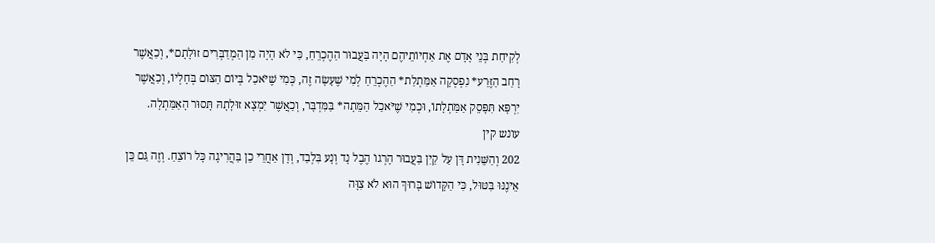לְקִיחַת בְּנֵי אָדָם אֶת אַחְיוֹתֵיהֶם הָיָה בַּעֲבוּר הַהֶכְרֵחַ, כִּי לֹא הָיָה מִן הַמְדַבְּרִים זוּלָתָם*, וְכַאֲשֶׁר רָחַב הַזֶּרַע* נִפְסְקָה אַמַּתְלַת* הַהֶכְרֵחַ לְמִי שֶׁעָשָׂה זֶה, כְּמִי שֶׁיֹּאכַל בְּיוֹם הַצּוֹם בְּחָלְיוֹ, וְכַאֲשֶׁר יִרְפָּא תִּפָּסֵק אַמַּתְלָתוֹ, וּכְמִי שֶׁיֹּאכַל הַמֵּתָה* בַּמִּדְבָּר, וְכַאֲשֶׁר יִמְצָא זוּלָתָהּ תָּסוּר הָאַמַּתְלָה.
עונש קין
202 וְהַשֵּׁנִית דָּן עַל קַיִן בַּעֲבוּר הָרְגוֹ הֶבֶל נָד וְנָע בִּלְבַד, וְדָן אַחֲרֵי כֵן בַּהֲרִיגָה כָּל רוֹצֵחַ. וְזֶה גַּם כֵּן אֵינֶנּוּ בִּטּוּל, כִּי הַקָּדוֹשׁ בָּרוּךְ הוּא לֹא צִוָּה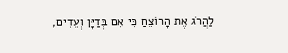לַהֲרֹג אֶת הָרוֹצֵחַ כִּי אִם בְּדַיָּן וְעֵדִים,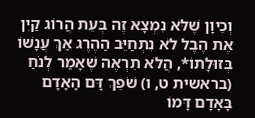וְכֵיוָן שֶׁלֹּא נִמְצָא זֶה בְּעֵת הֲרוֹג קַיִן אֶת הֶבֶל לֹא נִתְחַיֵּב הַהֶרֶג אַךְ עֲנָשׁוֹ בְּזוּלָתוֹ*, הֲלֹא תִרְאֶה שֶׁאָמַר לְנֹחַ (בראשית ט, ו) שֹׁפֵךְ דָּם הָאָדָם בָּאָדָם דָּמוֹ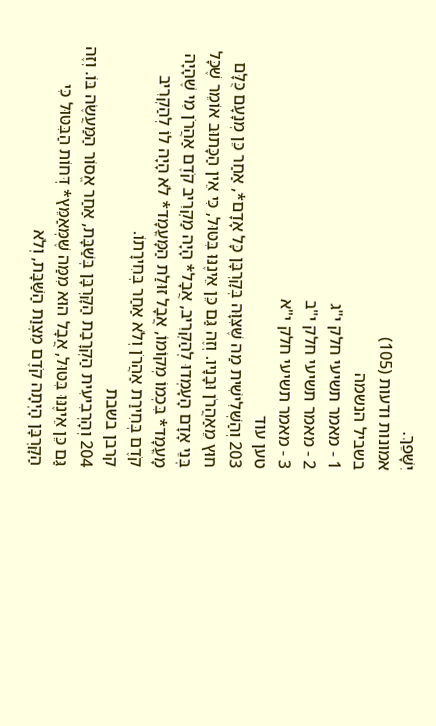יִשָּׁפֵךְ.
אמונות ודעות (105)
בשביל הנשמה
1 - מאמר תשיעי חלק י"ג
2 - מאמר תשיעי חלק י"ב
3 - מאמר תשיעי חלק י"א
טען עוד
203 וְהַשְּׁלִישִׁית מַה שֶּׁצִּוָּה בְּקָרְבָּן כָּל אָדָם*, אַחַר כֵּן מְנָעָם כֻּלָּם חוּץ מֵאַהֲרֹן וּבָנָיו. וְזֶה גַּם כֵּן אֵינֶנּוּ בִּטּוּל, כִּי אֵין הַכָּתוּב אוֹמֵר שֶׁכָּל בְּנֵי אָדָם הָעָמְדוּ לְהַקְרִיב, אֲבָל* הָיָה מַקְרִיב קֹדֶם אַהֲרֹן מִי שֶׁהָיָה מָעֳמָד* בִּכְמוֹ מְקוֹמוֹ, אֲבָל זוּלַת הַמָּעֳמָד* לֹא הָיָה לוֹ לְהַקְרִיב קֹדֶם בְּחִירַת אַהֲרֹן וְלֹא אַחַר בְּחִירָתוֹ.
קרבן בשבת
204 וְהָרְבִיעִית הַקְרָבַת הַקָּרְבָּן בְּשַׁבָּת, אַחַר אֱסוֹר הַמַּעֲשֶׂה בּוֹ. וְזֶה גַּם כֵּן אֵינֶנּוּ בִּטּוּל, אֲבָל הוּא מִמַּה שֶּׁמְּאַמֵּץ* דְּחוֹת הַבִּטּוּל כִּי הַקָּרְבָּן הָיְתָה קֹדֶם מִצְוַת הַשַּׁבָּת, וְלֹא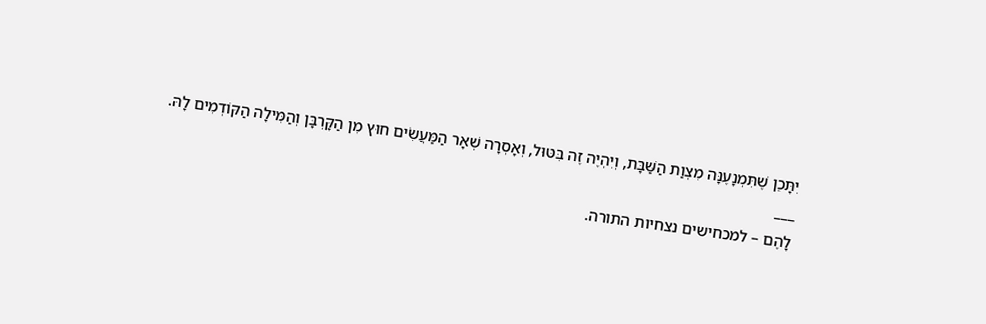יִתָּכֵן שֶׁתִּמְנָעֶנָּה מִצְוַת הַשַּׁבָּת, וְיִהְיֶה זֶה בִּטּוּל, וְאָסְרָה שְׁאָר הַמַּעֲשִׂים חוּץ מִן הַקָּרְבָּן וְהַמִּילָה הַקּוֹדְמִים לָהּ.
___
לָהֶם – למכחישים נצחיות התורה.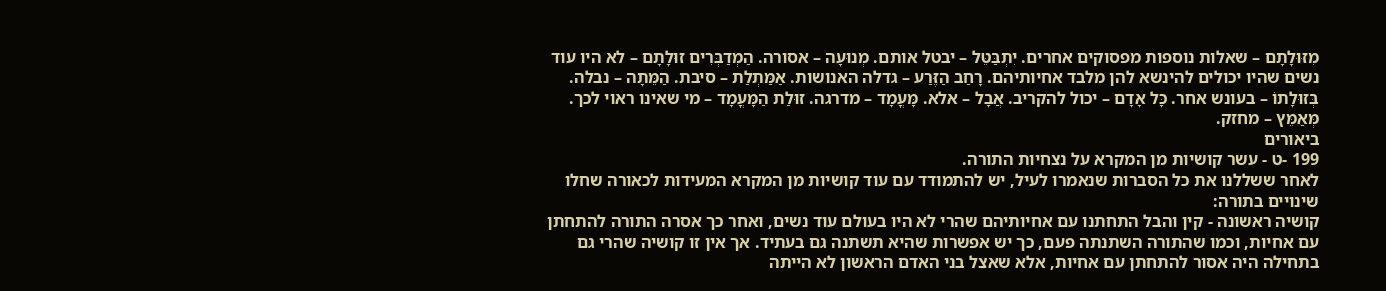מִזּוּלָתָם – שאלות נוספות מפסוקים אחרים. יִתְבַּטֵּל – יבטל אותם. מְנוּעָה – אסורה. הַמְדַבְּרִים זוּלָתָם – לא היו עוד נשים שהיו יכולים להינשא להן מלבד אחיותיהם. רָחַב הַזֶּרַע – גדלה האנושות. אַמַּתְלַת – סיבת. הַמֵּתָה – נבלה. בְּזוּלָתוֹ – בעונש אחר. כָּל אָדָם – יכול להקריב. אֲבָל – אלא. מָּעֳמָד – מדרגה. זוּלַת הַמָּעֳמָד – מי שאינו ראוי לכך. מְּאַמֵּץ – מחזק.
ביאורים
199 -ט - עשר קושיות מן המקרא על נצחיות התורה.
לאחר ששללנו את כל הסברות שנאמרו לעיל, יש להתמודד עם עוד קושיות מן המקרא המעידות לכאורה שחלו שינויים בתורה:
קושיה ראשונה - קין והבל התחתנו עם אחיותיהם שהרי לא היו בעולם עוד נשים, ואחר כך אסרה התורה להתחתן עם אחיות, וכמו שהתורה השתנתה פעם, כך יש אפשרות שהיא תשתנה גם בעתיד. אך אין זו קושיה שהרי גם בתחילה היה אסור להתחתן עם אחיות, אלא שאצל בני האדם הראשון לא הייתה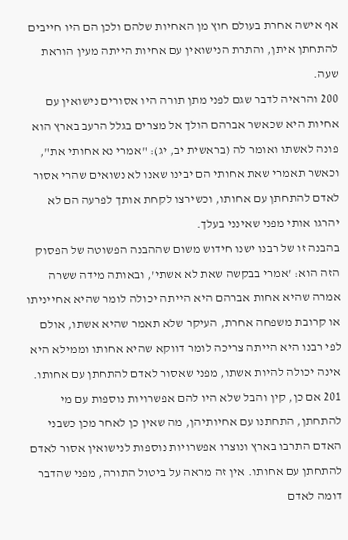אף אישה אחרת בעולם חוץ מן האחיות שלהם ולכן הם היו חייבים להתחתן איתן, והתרת הנישואין עם אחיות הייתה מעין הוראת שעה.
200 והראיה לדבר שגם לפני מתן תורה היו אסורים נישואין עם אחיות היא שכאשר אברהם הולך אל מצרים בגלל הרעב בארץ הוא פונה לאשתו ואומר לה (בראשית יב, יג): "אמרי נא אחותי את", וכאשר תאמרי שאת אחותי הם יבינו שאנו לא נשואים שהרי אסור לאדם להתחתן עם אחותו, וכשירצו לקחת אותך לפרעה הם לא יהרגו אותי מפני שאינני בעלך.
בהבנה זו של רבנו ישנו חידוש משום שההבנה הפשוטה של הפסוק הזה הוא: 'אמרי בבקשה שאת לא אשתי', ובאותה מידה ששרה אמרה שהיא אחות אברהם היא הייתה יכולה לומר שהיא אחייניתו או קרובת משפחה אחרת, העיקר שלא תאמר שהיא אשתו, אולם לפי רבנו היא הייתה צריכה לומר דווקא שהיא אחותו וממילא היא אינה יכולה להיות אשתו, מפני שאסור לאדם להתחתן עם אחותו.
201 אם כן, קין והבל שלא היו להם אפשרויות נוספות עם מי להתחתן, התחתנו עם אחיותיהן, מה שאין כן לאחר מכן כשבני האדם התרבו בארץ ונוצרו אפשרויות נוספות לנישואין אסור לאדם להתחתן עם אחותו. אין זה מראה על ביטול התורה, מפני שהדבר דומה לאדם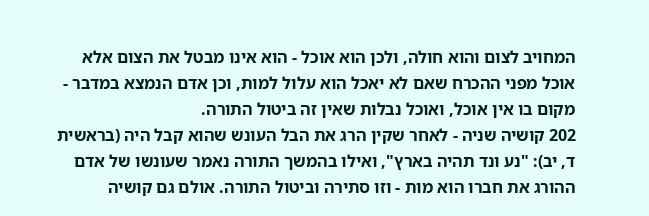המחויב לצום והוא חולה, ולכן הוא אוכל - הוא אינו מבטל את הצום אלא אוכל מפני ההכרח שאם לא יאכל הוא עלול למות, וכן אדם הנמצא במדבר - מקום בו אין אוכל, ואוכל נבלות שאין זה ביטול התורה.
202 קושיה שניה - לאחר שקין הרג את הבל העונש שהוא קבל היה (בראשית ד, יב): "נע ונד תהיה בארץ", ואילו בהמשך התורה נאמר שעונשו של אדם ההורג את חברו הוא מות - וזו סתירה וביטול התורה. אולם גם קושיה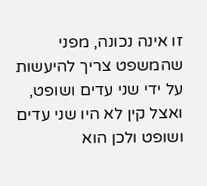זו אינה נכונה, מפני שהמשפט צריך להיעשות על ידי שני עדים ושופט, ואצל קין לא היו שני עדים ושופט ולכן הוא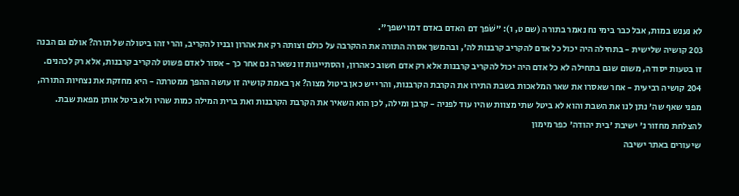לא נענש במות, אבל כבר בימי נח נאמר בתורה (שם ט, ו): "שֹׁפך דם האדם באדם דמו ישפך".
203 קושיה שלישית - בתחילה היה יכול כל אדם להקריב קרבנות לה', ובהמשך אסרה התורה את ההקרבה על כולם וצותה רק את אהרון ובניו להקריב, והרי זהו ביטולה של תורה? אולם גם הבנה זו בטעות יסודה, משום שגם בתחילה לא כל אדם היה יכול להקריב קרבנות אלא רק אדם חשוב כאהרון, והסתייגות זו נשארה גם אחר כך - אסור לאדם פשוט להקריב קרבנות, אלא רק לכהנים.
204 קושיה רביעית - אחר שאסרו את שאר המלאכות בשבת התירו את הקרבת הקרבנות, והרי יש כאן ביטול מצוה? אך באמת קושיה זו עושה ההפך ממטרתה - היא מחזקת את נצחיות התורה, מפני שאף שה' נתן לנו את השבת והוא לא ביטל שתי מצוות שהיו עוד לפניה - קרבן ומילה, לכן הוא השאיר את הקרבת הקרבנות ואת ברית המילה כמות שהיו ולא ביטל אותן מפאת שבת.
להצלחת מחזור נ' ישיבת 'בית יהודה' כפר מימון
שיעורים באתר ישיבה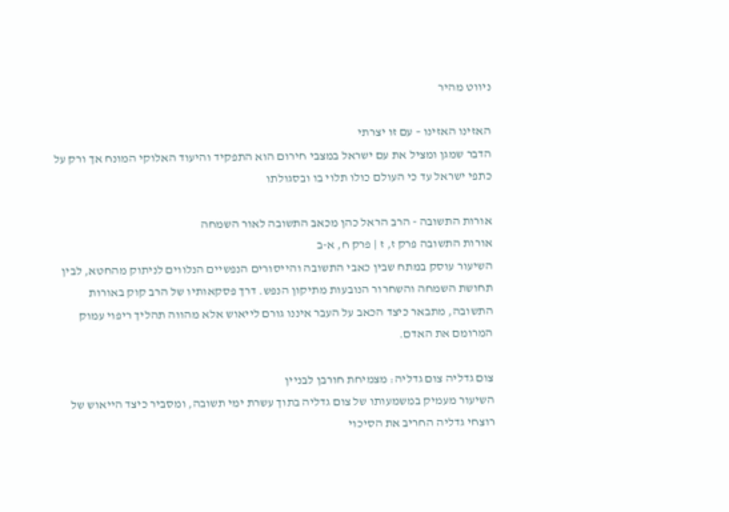ניווט מהיר

האזינו האזינו – עם זו יצרתי
הדבר שמגן ומציל את עם ישראל במצבי חירום הוא התפקיד והיעוד האלוקי המונח אך ורק על כתפי ישראל עד כי העולם כולו תלוי בו ובסגולתו

אורות התשובה - הרב הראל כהן מכאב התשובה לאור השמחה
אורות התשובה פרק ז, ז | פרק ח, א-ב
השיעור עוסק במתח שבין כאבי התשובה והייסורים הנפשיים הנלווים לניתוק מהחטא, לבין תחושת השמחה והשחרור הנובעות מתיקון הנפש. דרך פסקאותיו של הרב קוק באורות התשובה, מתבאר כיצד הכאב על העבר איננו גורם לייאוש אלא מהווה תהליך ריפוי עמוק המרומם את האדם.

צום גדליה צום גדליה: מצמיחת חורבן לבניין
השיעור מעמיק במשמעותו של צום גדליה בתוך עשרת ימי תשובה, ומסביר כיצד הייאוש של רוצחי גדליה החריב את הסיכוי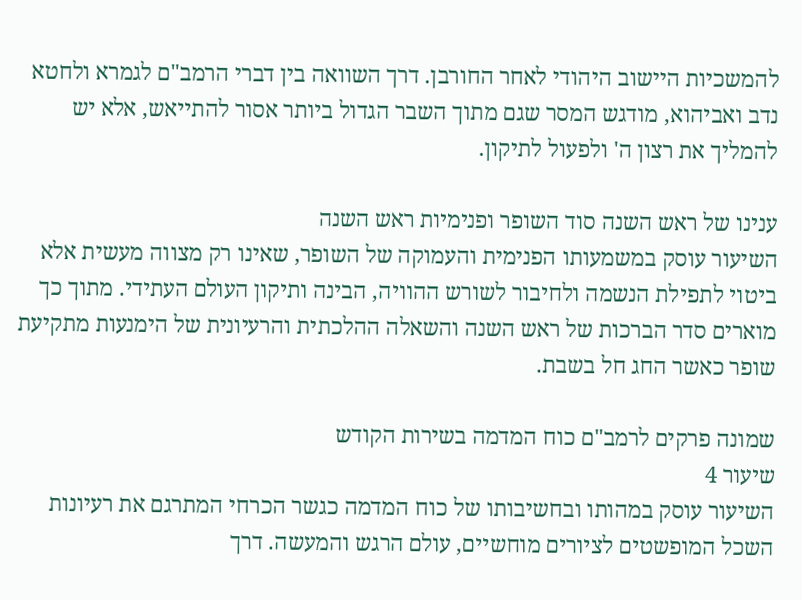להמשכיות היישוב היהודי לאחר החורבן. דרך השוואה בין דברי הרמב"ם לגמרא ולחטא נדב ואביהוא, מודגש המסר שגם מתוך השבר הגדול ביותר אסור להתייאש, אלא יש להמליך את רצון ה' ולפעול לתיקון.

ענינו של ראש השנה סוד השופר ופנימיות ראש השנה
השיעור עוסק במשמעותו הפנימית והעמוקה של השופר, שאינו רק מצווה מעשית אלא ביטוי לתפילת הנשמה ולחיבור לשורש ההוויה, הבינה ותיקון העולם העתידי. מתוך כך מוארים סדר הברכות של ראש השנה והשאלה ההלכתית והרעיונית של הימנעות מתקיעת שופר כאשר החג חל בשבת.

שמונה פרקים לרמב"ם כוח המדמה בשירות הקודש
שיעור 4
השיעור עוסק במהותו ובחשיבותו של כוח המדמה כגשר הכרחי המתרגם את רעיונות השכל המופשטים לציורים מוחשיים, עולם הרגש והמעשה. דרך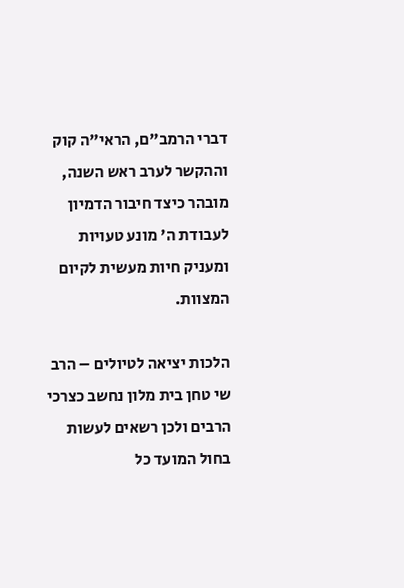דברי הרמב"ם, הראי"ה קוק וההקשר לערב ראש השנה, מובהר כיצד חיבור הדמיון לעבודת ה' מונע טעויות ומעניק חיות מעשית לקיום המצוות.

הלכות יציאה לטיולים – הרב שי טחן בית מלון נחשב כצרכי הרבים ולכן רשאים לעשות בחול המועד כל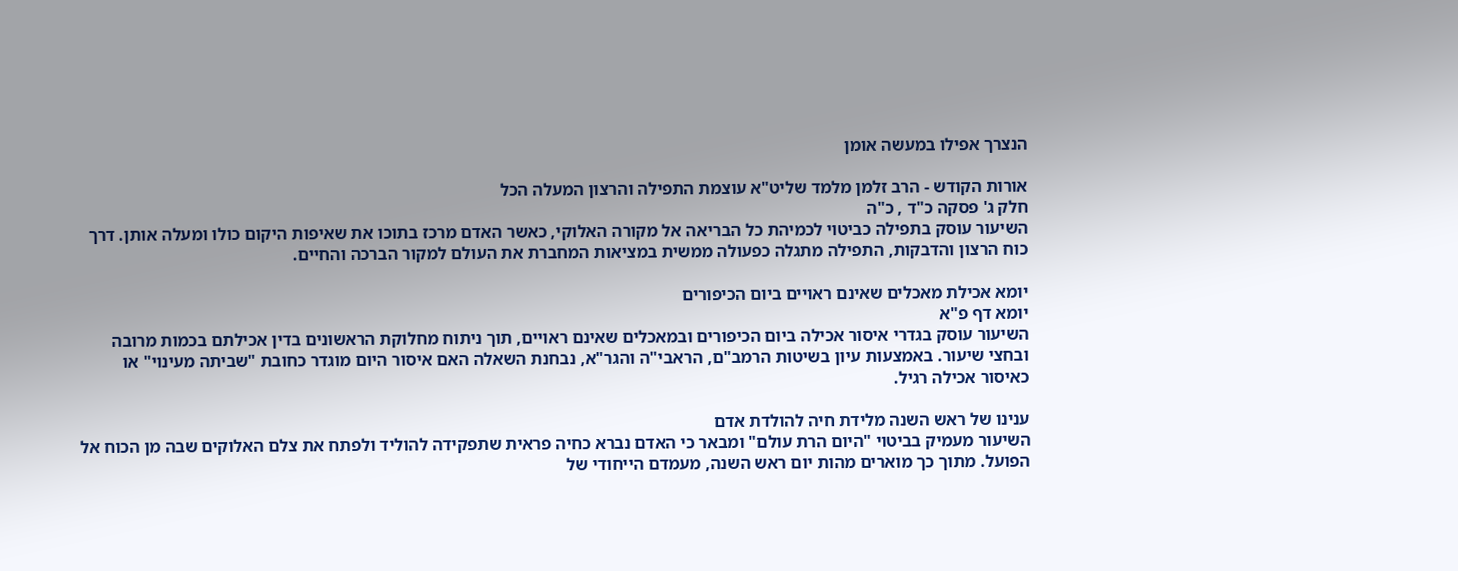הנצרך אפילו במעשה אומן

אורות הקודש - הרב זלמן מלמד שליט"א עוצמת התפילה והרצון המעלה הכל
חלק ג' פסקה כ"ד , כ"ה
השיעור עוסק בתפילה כביטוי לכמיהת כל הבריאה אל מקורה האלוקי, כאשר האדם מרכז בתוכו את שאיפות היקום כולו ומעלה אותן. דרך כוח הרצון והדבקות, התפילה מתגלה כפעולה ממשית במציאות המחברת את העולם למקור הברכה והחיים.

יומא אכילת מאכלים שאינם ראויים ביום הכיפורים
יומא דף פ"א
השיעור עוסק בגדרי איסור אכילה ביום הכיפורים ובמאכלים שאינם ראויים, תוך ניתוח מחלוקת הראשונים בדין אכילתם בכמות מרובה ובחצי שיעור. באמצעות עיון בשיטות הרמב"ם, הראבי"ה והגר"א, נבחנת השאלה האם איסור היום מוגדר כחובת "שביתה מעינוי" או כאיסור אכילה רגיל.

ענינו של ראש השנה מלידת חיה להולדת אדם
השיעור מעמיק בביטוי "היום הרת עולם" ומבאר כי האדם נברא כחיה פראית שתפקידה להוליד ולפתח את צלם האלוקים שבה מן הכוח אל הפועל. מתוך כך מוארים מהות יום ראש השנה, מעמדם הייחודי של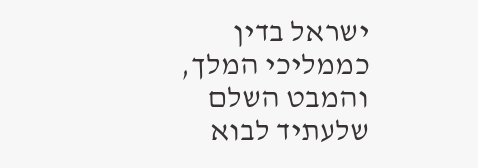ישראל בדין כממליכי המלך, והמבט השלם שלעתיד לבוא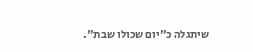שיתגלה כ"יום שכולו שבת".